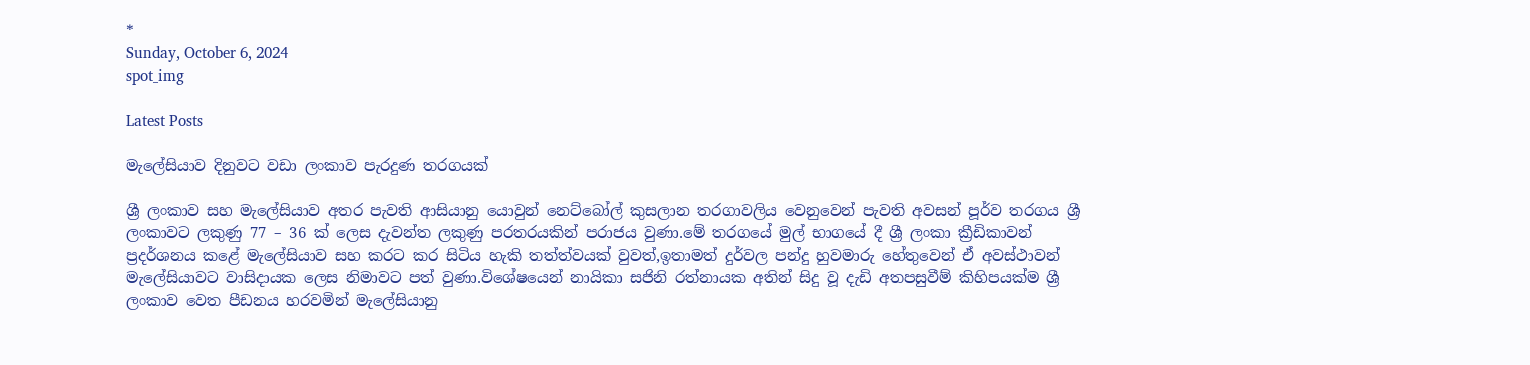*
Sunday, October 6, 2024
spot_img

Latest Posts

මැලේසියාව දිනුවට වඩා ලංකාව පැරදුණ තරගයක්

ශ්‍රී ලංකාව සහ මැලේසියාව අතර පැවති ආසියානු යොවුන් නෙට්බෝල් කුසලාන තරගාවලිය වෙනුවෙන් පැවති අවසන් පූර්ව තරගය ශ්‍රී ලංකාවට ලකුණු 77 – 36 ක් ලෙස දැවන්ත ලකුණු පරතරයකින් පරාජය වුණා.මේ තරගයේ මුල් භාගයේ දී ශ්‍රී ලංකා ක්‍රීඩිකාවන් ප්‍රදර්ශනය කළේ මැලේසියාව සහ කරට කර සිටිය හැකි තත්ත්වයක් වුවත්,ඉතාමත් දුර්වල පන්දු හුවමාරු හේතුවෙන් ඒ අවස්ථාවන් මැලේසියාවට වාසිදායක ලෙස නිමාවට පත් වුණා.විශේෂයෙන් නායිකා සජිනි රත්නායක අතින් සිදු වූ දැඩි අතපසුවීම් කිහිපයක්ම ශ්‍රී ලංකාව වෙත පීඩනය හරවමින් මැලේසියානු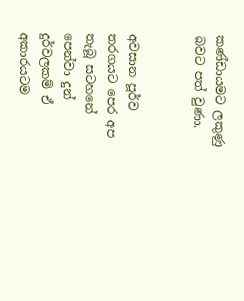කණ්ඩායමට ලකුණු බවට පත් වුණා.


අවසාන පූර්ව තරගයට පෙර අප තැබූ සටහනේ පෙන්වා දුන් දුර්වලකම් ඒ අකාරයටම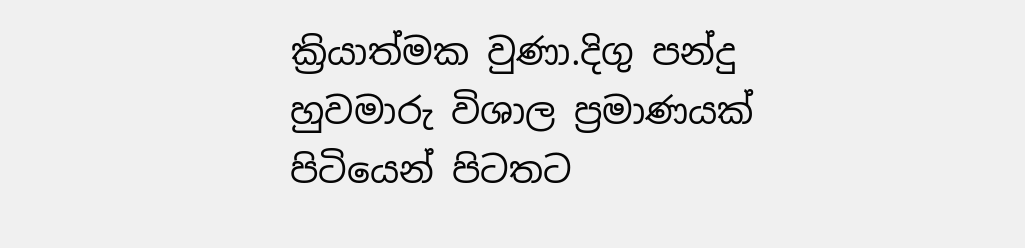ක්‍රියාත්මක වුණා.දිගු පන්දු හුවමාරු විශාල ප්‍රමාණයක් පිටියෙන් පිටතට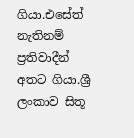ගියා.එසේත් නැතිනම් ප්‍රතිවාදීන් අතට ගියා.ශ්‍රී ලංකාව සිතූ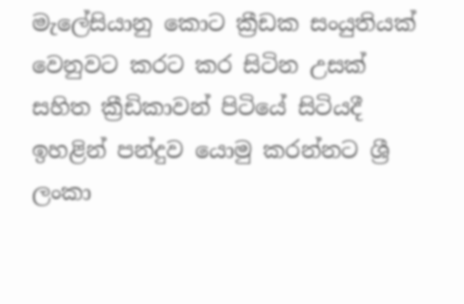මැලේසියානු කොට ක්‍රීඩක සංයුතියක් වෙනුවට කරට කර සිටින උසක් සහිත ක්‍රීඩිකාවන් පිටියේ සිටියදී ඉහළින් පන්දුව යොමු කරන්නට ශ්‍රී ලංකා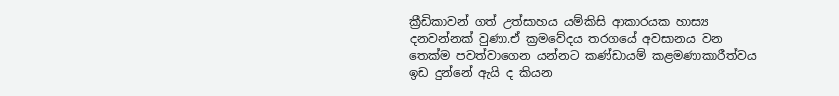ක්‍රීඩිකාවන් ගත් උත්සාහය යම්කිසි ආකාරයක හාස්‍ය දනවන්නක් වුණා.ඒ ක්‍රමවේදය තරගයේ අවසානය වන තෙක්ම පවත්වාගෙන යන්නට කණ්ඩායම් කළමණාකාරීත්වය ඉඩ දුන්නේ ඇයි ද කියන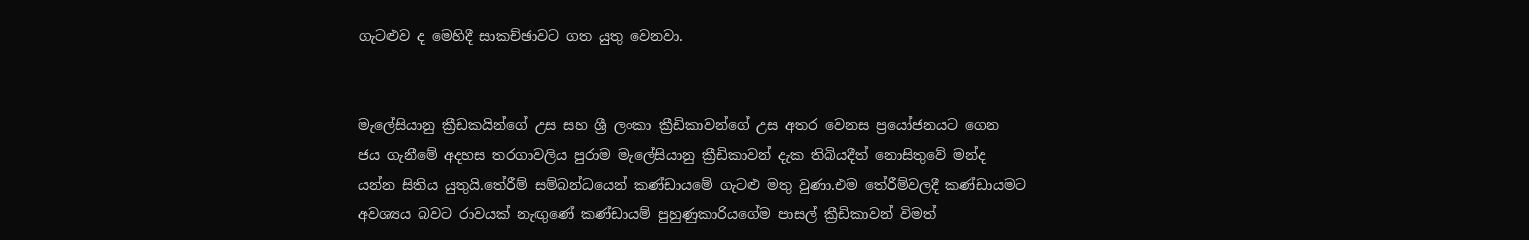ගැටළුව ද මෙහිදී සාකච්ඡාවට ගත යුතු වෙනවා.


මැලේසියානු ක්‍රීඩකයින්ගේ උස සහ ශ්‍රී ලංකා ක්‍රීඩිකාවන්ගේ උස අතර වෙනස ප්‍රයෝජනයට ගෙන ජය ගැනීමේ අදහස තරගාවලිය පුරාම මැලේසියානු ක්‍රීඩිකාවන් දැක තිබියදීත් නොසිතුවේ මන්ද යන්න සිතිය යුතුයි.තේරීම් සම්බන්ධයෙන් කණ්ඩායමේ ගැටළු මතු වුණා.එම තේරීම්වලදී කණ්ඩායමට අවශ්‍යය බවට රාවයක් නැඟුණේ කණ්ඩායම් පුහුණුකාරියගේම පාසල් ක්‍රීඩිකාවන් විමත්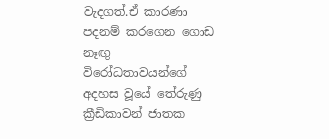වැදගත්.ඒ කාරණා පදනම් කරගෙන ගොඩ නෑඟු විරෝධතාවයන්ගේ අදහස වූයේ තේරුණු ක්‍රීඩිකාවන් ජාතක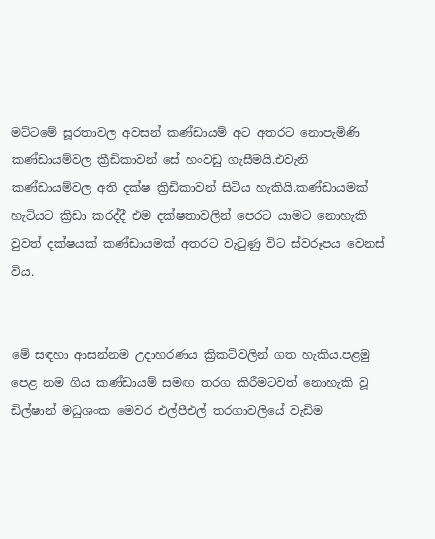මට්ටමේ සූරතාවල අවසන් කණ්ඩායම් අට අතරට නොපැමිණි කණ්ඩායම්වල ක්‍රීඩිකාවන් සේ හංවඩු ගැසීමයි.එවැනි කණ්ඩායම්වල අති දක්ෂ ක්‍රිඩිකාවන් සිටිය හැකියි.කණ්ඩායමක් හැටියට ක්‍රිඩා කරද්දී එම දක්ෂතාවලින් පෙරට යාමට නොහැකි වුවත් දක්ෂයක් කණ්ඩායමක් අතරට වැටුණු විට ස්වරූපය වෙනස් විය.


මේ සඳහා ආසන්නම උදාහරණය ක්‍රිකට්වලින් ගත හැකිය.පළමු පෙළ නම ගිය කණ්ඩායම් සමඟ තරග කිරීමටවත් නොහැකි වූ ඩිල්ෂාන් මධුශංක මෙවර එල්පීඑල් තරගාවලියේ වැඩිම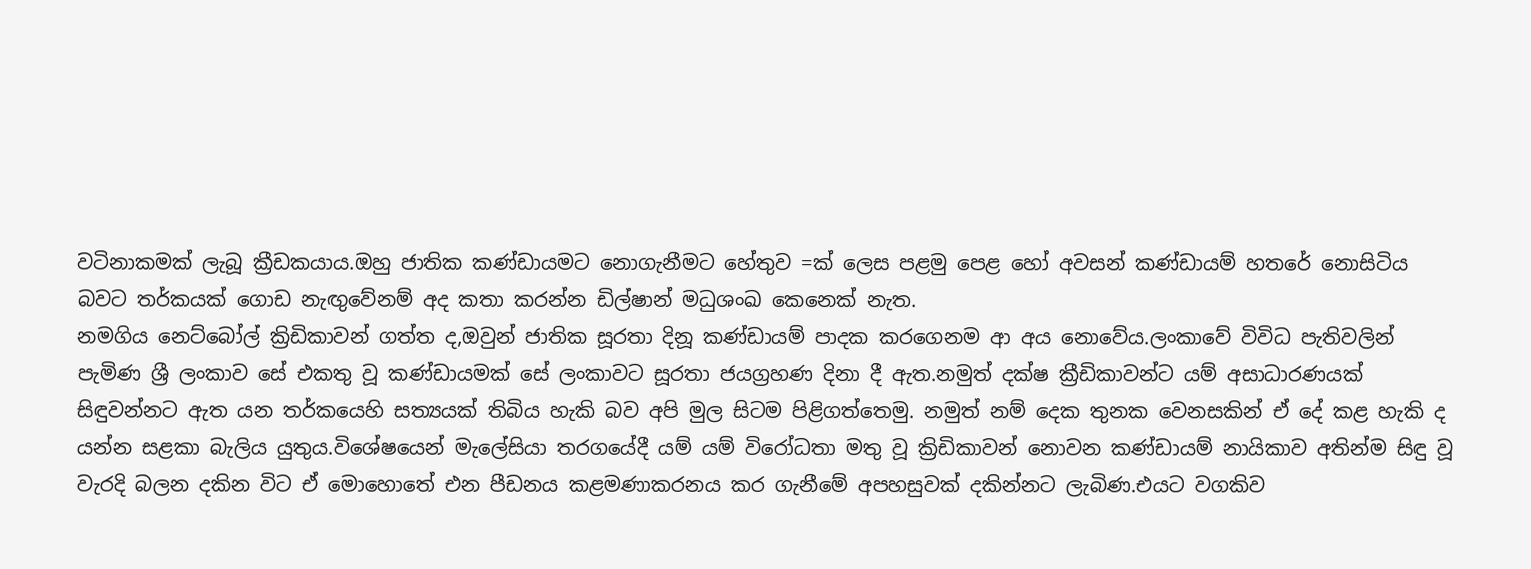වටිනාකමක් ලැබූ ක්‍රීඩකයාය.ඔහු ජාතික කණ්ඩායමට නොගැනීමට හේතුව =ක් ලෙස පළමු පෙළ හෝ අවසන් කණ්ඩායම් හතරේ නොසිටිය බවට තර්කයක් ගොඩ නැඟුවේනම් අද කතා කරන්න ඩිල්ෂාන් මධුශංඛ කෙනෙක් නැත.
නමගිය නෙට්බෝල් ක්‍රිඩිකාවන් ගත්ත ද,ඔවුන් ජාතික සූරතා දිනූ කණ්ඩායම් පාදක කරගෙනම ආ අය නොවේය.ලංකාවේ විවිධ පැතිවලින් පැමිණ ශ්‍රී ලංකාව සේ එකතු වූ කණ්ඩායමක් සේ ලංකාවට සූරතා ජයග්‍රහණ දිනා දී ඇත.නමුත් දක්ෂ ක්‍රීඩිකාවන්ට යම් අසාධාරණයක් සිඳුවන්නට ඇත යන තර්කයෙහි සත්‍යයක් තිබිය හැකි බව අපි මුල සිටම පිළිගත්තෙමු. නමුත් නම් දෙක තුනක වෙනසකින් ඒ දේ කළ හැකි ද යන්න සළකා බැලිය යුතුය.විශේෂයෙන් මැලේසියා තරගයේදී යම් යම් විරෝධතා මතු වූ ක්‍රිඩිකාවන් නොවන කණ්ඩායම් නායිකාව අතින්ම සිඳු වූ වැරදි බලන දකින විට ඒ මොහොතේ එන පීඩනය කළමණාකරනය කර ගැනීමේ අපහසුවක් දකින්නට ලැබිණ.එයට වගකිව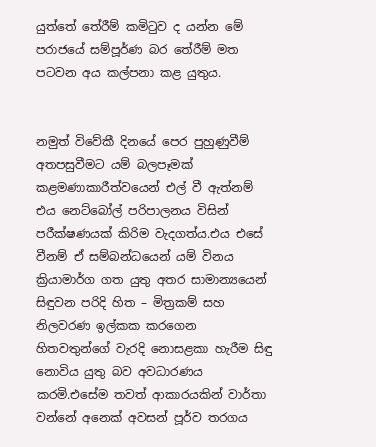යුත්තේ තේරීම් කමිටුව ද යන්න මේ පරාජයේ සම්පූර්ණ බර තේරීම් මත පටවන අය කල්පනා කළ යුතුය.


නමුත් විවේකී දිනයේ පෙර පුහුණුවීම් අතපසුවීමට යම් බලපෑමක් කළමණාකාරීත්වයෙන් එල් වී ඇත්නම් එය නෙට්බෝල් පරිපාලනය විසින් පරීක්ෂණයක් කිරිම වැදගත්ය.එය එසේ වීනම් ඒ සම්බන්ධයෙන් යම් විනය ක්‍රියාමාර්ග ගත යුතු අතර සාමාන්‍යයෙන් සිඳුවන පරිදි හිත – මිත්‍රකම් සහ නිලවරණ ඉල්කක කරගෙන හිතවතුන්ගේ වැරදි නොසළකා හැරීම සිඳු නොවිය යුතු බව අවධාරණය කරමි.එසේම තවත් ආකාරයකින් වාර්තා වන්නේ අනෙක් අවසන් පූර්ව තරගය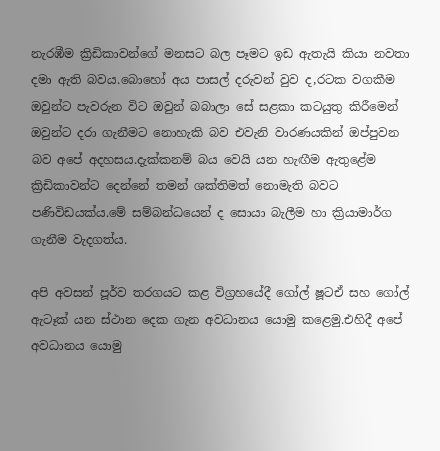නැරඹීම ක්‍රිඩිකාවන්ගේ මනසට බල පෑමට ඉඩ ඇතැයි කියා නවතා දමා ඇති බවය.බොහෝ අය පාසල් දරුවන් වුව ද,රටක වගකීම ඔවුන්ට පැවරුන විට ඔවුන් බබාලා සේ සළකා කටයුතු කිරීමෙන් ඔවුන්ට දරා ගැනීමට නොහැකි බව එවැනි වාරණයකින් ඔප්පුවන බව අපේ අදහසය.දැක්කනම් බය වෙයි යන හැඟීම ඇතුළේම ක්‍රිඩිකාවන්ට දෙන්නේ තමන් ශක්තිමත් නොමැති බවට පණිවිඩයක්ය.මේ සම්බන්ධයෙන් ද සොයා බැලීම හා ක්‍රියාමාර්ග ගැනීම වැදගත්ය.

අපි අවසන් පූර්ව තරගයට කළ විග්‍රහයේදී ගෝල් ෂූටඒ සහ ගෝල් ඇටෑක් යන ස්ථාන දෙක ගැන අවධානය යොමු කළෙමු.එහිදී අපේ අවධානය යොමු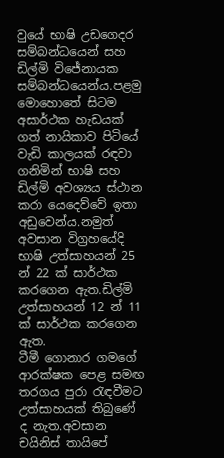වුයේ භාෂි උඩගෙදර සම්බන්ධයෙන් සහ ඩිල්මි විජේනායක සම්බන්ධයෙන්ය.පළමු මොහොතේ සිටම අසාර්ථක හැඩයක් ගත් නායිකාව පිටියේ වැඩි කාලයක් රඳවා ගනිමින් භාෂි සහ ඩිල්මි අවශ්‍යය ස්ථාන කරා යෙදෙව්වේ ඉතා අඩුවෙන්ය.නමුත් අවසාන විග්‍රහයේදි භාෂි උත්සාහයන් 25 න් 22 ක් සාර්ථක කරගෙන ඇත.ඩිල්මි උත්සාහයන් 12 න් 11 ක් සාර්ථක කරගෙන ඇත.
ටීමී ගොනාර ගමගේ ආරක්ෂක පෙළ සමඟ තරගය පුරා රැඳවීමට උත්සාහයක් තිබුණේ ද නැත.අවසාන චයිනිස් තායිපේ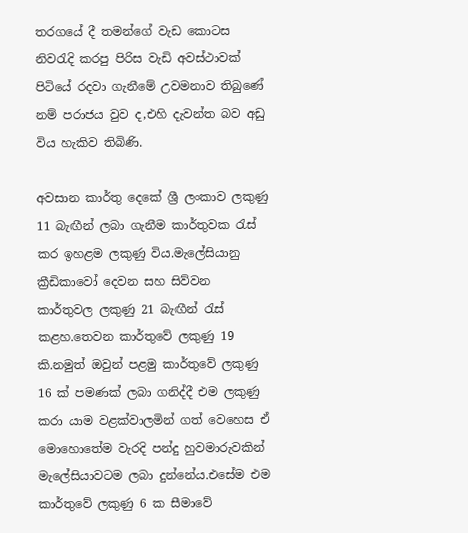තරගයේ දී තමන්ගේ වැඩ කොටස නිවරැදි කරපු පිරිස වැඩි අවස්ථාවක් පිටියේ රදවා ගැනීමේ උවමනාව තිබුණේ නම් පරාජය වුව ද,එහි දැවන්ත බව අඩු විය හැකිව තිබිණි.

අවසාන කාර්තු දෙකේ ශ්‍රී ලංකාව ලකුණු 11 බැඟීන් ලබා ගැනීම කාර්තුවක රැස් කර ඉහළම ලකුණු විය.මැලේසියානු ක්‍රීඩිකාවෝ දෙවන සහ සිව්වන කාර්තුවල ලකුණු 21 බැඟීන් රැස් කළහ.තෙවන කාර්තුවේ ලකුණු 19 කි.නමුත් ඔවුන් පළමු කාර්තුවේ ලකුණු 16 ක් පමණක් ලබා ගනිද්දී එම ලකුණු කරා යාම වළක්වාලමින් ගත් වෙහෙස ඒ මොහොතේම වැරදි පන්දු හුවමාරුවකින් මැලේසියාවටම ලබා දුන්නේය.එසේම එම කාර්තුවේ ලකුණු 6 ක සීමාවේ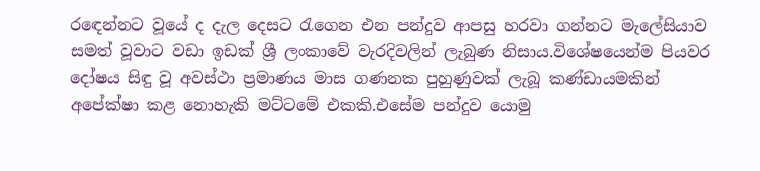රඳෙන්නට වූයේ ද දැල දෙසට රැගෙන එන පන්දුව ආපසු හරවා ගන්නට මැලේසියාව සමත් වූවාට වඩා ඉඩක් ශ්‍රී ලංකාවේ වැරදිවලින් ලැබුණ නිසාය.විශේෂයෙන්ම පියවර දෝෂය සිඳු වූ අවස්ථා ප්‍රමාණය මාස ගණනක පුහුණුවක් ලැබූ කණ්ඩායමකින් අපේක්ෂා කළ නොහැකි මට්ටමේ එකකි.එසේම පන්දුව යොමු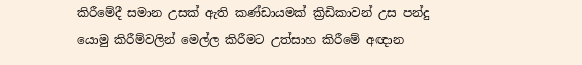කිරීමේදී සමාන උසක් ඇති කණ්ඩායමක් ක්‍රිඩිකාවන් උස පන්දු යොමු කිරීම්වලින් මෙල්ල කිරීමට උත්සාහ කිරීමේ අඥාන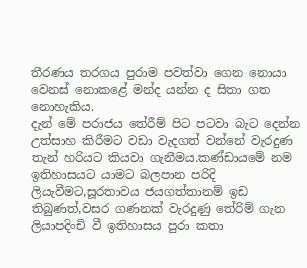තීරණය තරගය පුරාම පවත්වා ගෙන නොයා වෙනස් නොකළේ මන්ද යන්න ද සිතා ගත නොහැකිය.
දැන් මේ පරාජය තේරීම් පිට පටවා බැට දෙන්න උත්සාහ කිරීමට වඩා වැදගත් වන්නේ වැරදුණ තැන් හරියට කියවා ගැනීමය.කණ්ඩායමේ නම ඉතිහාසයට යාමට බලපාන පරිදි ලියැවීමට,සූරතාවය ජයගත්තානම් ඉඩ තිබුණත්,වසර ගණනක් වැරදුණු තේරිම් ගැන ලියාපදිංචි වී ඉතිහාසය පුරා කතා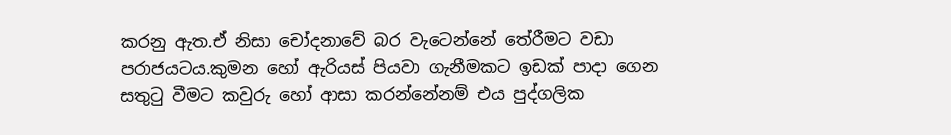කරනු ඇත.ඒ නිසා චෝදනාවේ බර වැටෙන්නේ තේරීමට වඩා පරාජයටය.කුමන හෝ ඇරියස් පියවා ගැනීමකට ඉඩක් පාදා ගෙන සතුටු වීමට කවුරු හෝ ආසා කරන්නේනම් එය පුද්ගලික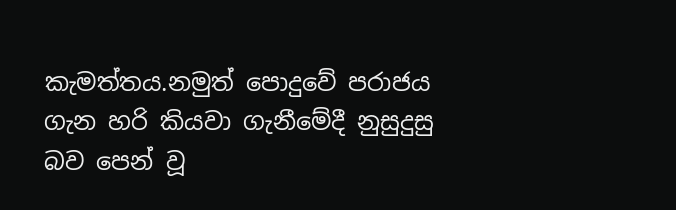කැමත්තය.නමුත් පොදුවේ පරාජය ගැන හරි කියවා ගැනීමේදී නුසුදුසු බව පෙන් වූ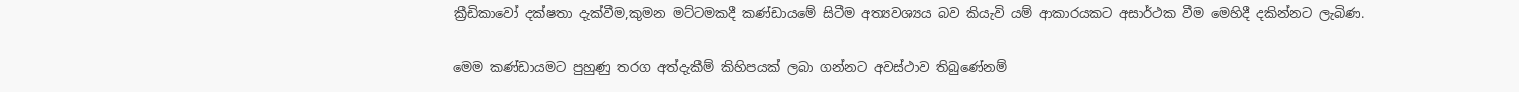ක්‍රීඩිකාවෝ දක්ෂතා දැක්වීම,කුමන මට්ටමකදී කණ්ඩායමේ සිටීම අත්‍යවශ්‍යය බව කියැවි යම් ආකාරයකට අසාර්ථක වීම මෙහිදී දකින්නට ලැබිණ.

මෙම කණ්ඩායමට පුහුණු තරග අත්දැකීම් කිහිපයක් ලබා ගන්නට අවස්ථාව තිබුණේනම්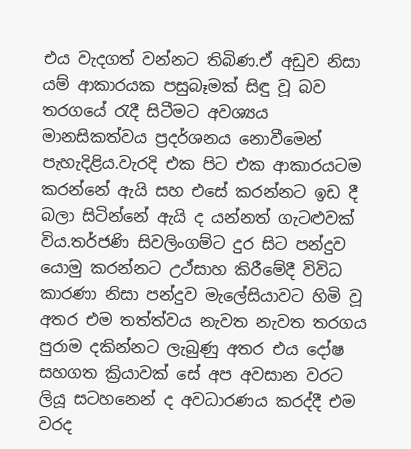එය වැදගත් වන්නට තිබිණ.ඒ අඩුව නිසා යම් ආකාරයක පසුබෑමක් සිඳු වූ බව තරගයේ රැදී සිටීමට අවශ්‍යය මානසිකත්වය ප්‍රදර්ශනය නොවීමෙන් පැහැදිළිය.වැරදි එක පිට එක ආකාරයටම කරන්නේ ඇයි සහ එසේ කරන්නට ඉඩ දී බලා සිටින්නේ ඇයි ද යන්නත් ගැටළුවක් විය.තර්ජණි සිවලිංගම්ට දුර සිට පන්දුව යොමු කරන්නට උථ්සාහ කිරීමේදී විවිධ කාරණා නිසා පන්දුව මැලේසියාවට හිමි වූ අතර එම තත්ත්වය නැවත නැවත තරගය පුරාම දකින්නට ලැබුණු අතර එය දෝෂ සහගත ක්‍රියාවක් සේ අප අවසාන වරට ලියූ සටහනෙන් ද අවධාරණය කරද්දී එම වරද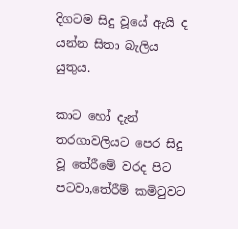දිගටම සිදු වූයේ ඇයි ද යන්න සිතා බැලිය යුතුය.

කාට හෝ දැන් තරගාවලියට පෙර සිදු වූ තේරීමේ වරද පිට පටවා,තේරීම් කමිටුවට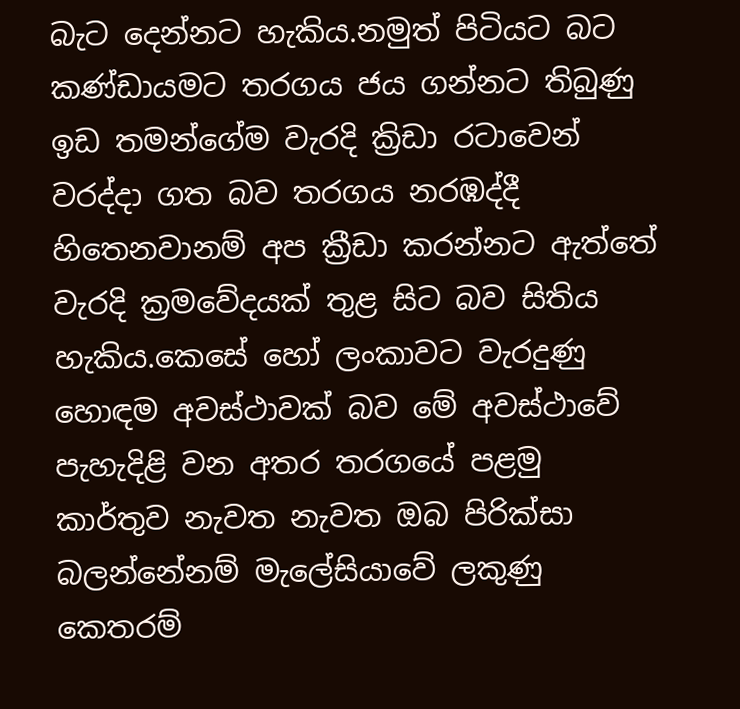බැට දෙන්නට හැකිය.නමුත් පිටියට බට කණ්ඩායමට තරගය ජය ගන්නට තිබුණු ඉඩ තමන්ගේම වැරදි ක්‍රිඩා රටාවෙන් වරද්දා ගත බව තරගය නරඹද්දී හිතෙනවානම් අප ක්‍රීඩා කරන්නට ඇත්තේ වැරදි ක්‍රමවේදයක් තුළ සිට බව සිතිය හැකිය.කෙසේ හෝ ලංකාවට වැරදුණු හොඳම අවස්ථාවක් බව මේ අවස්ථාවේ පැහැදිළි වන අතර තරගයේ පළමු කාර්තුව නැවත නැවත ඔබ පිරික්සා බලන්නේනම් මැලේසියාවේ ලකුණු කෙතරම්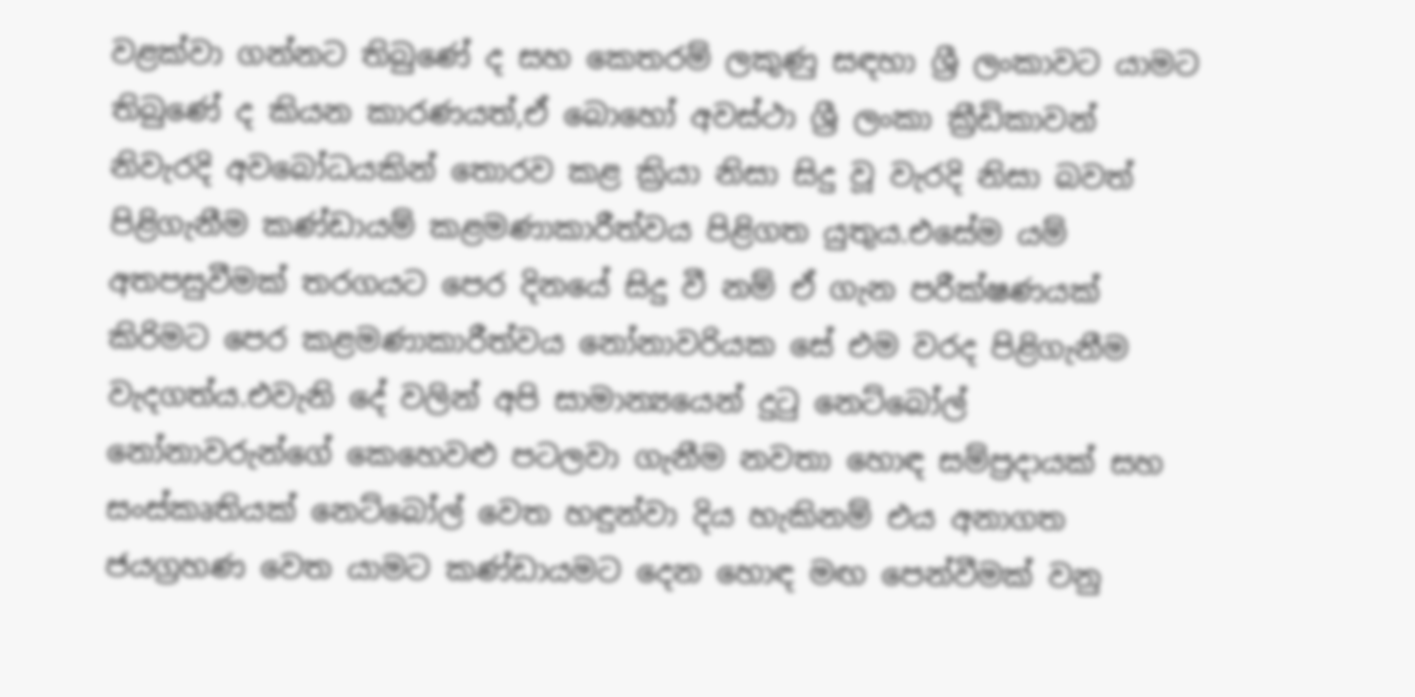වළක්වා ගන්නට තිබුණේ ද සහ කෙතරම් ලකුණු සඳහා ශ්‍රී ලංකාවට යාමට තිබුණේ ද කියන කාරණයත්,ඒ බොහෝ අවස්ථා ශ්‍රී ලංකා ක්‍රීඩිකාවන් නිවැරදි අවබෝධයකින් තොරව කළ ක්‍රියා නිසා සිදු වූ වැරදි නිසා බවත් පිළිගැනීම කණ්ඩායම් කළමණාකාරීත්වය පිළිගත යුතුය.එසේම යම් අතපසුවීමක් තරගයට පෙර දිනයේ සිදු වී නම් ඒ ගැන පරීක්ෂණයක් කිරිමට පෙර කළමණාකාරීත්වය නෝනාවරියක සේ එම වරද පිළිගැනීම වැදගත්ය.එවැනි දේ වලින් අපි සාමාන්‍යයෙන් දුටු නෙට්බෝල් නෝනාවරුන්ගේ කෙහෙවළු පටලවා ගැනීම නවතා හොඳ සම්ප්‍රදායක් සහ සංස්කෘතියක් නෙට්බෝල් වෙත හඳුන්වා දිය හැකිනම් එය අනාගත ජයග්‍රහණ වෙත යාමට කණ්ඩායමට දෙන හොඳ මඟ පෙන්වීමක් වනු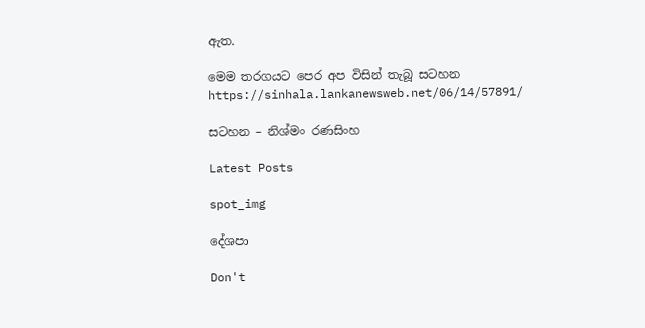ඇත.

මෙම තරගයට පෙර අප විසින් තැබූ සටහන
https://sinhala.lankanewsweb.net/06/14/57891/

සටහන – නිශ්මං රණසිංහ

Latest Posts

spot_img

දේශපා

Don't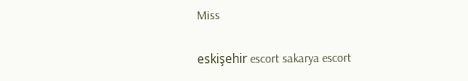Miss

eskişehir escort sakarya escort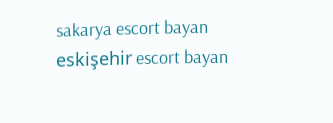sakarya escort bayan eskişehir escort bayan